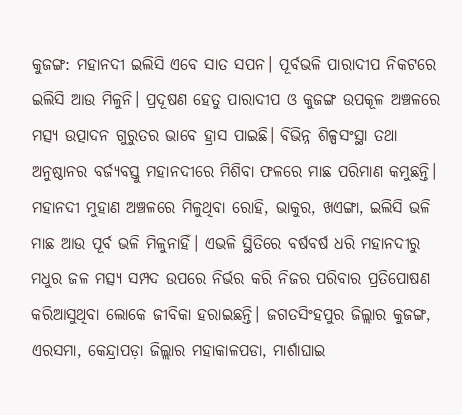କୁଜଙ୍ଗ: ମହାନଦୀ ଇଲିସି ଏବେ ସାତ ସପନ। ପୂର୍ବଭଳି ପାରାଦୀପ ନିକଟରେ ଇଲିସି ଆଉ ମିଳୁନି। ପ୍ରଦୂଷଣ ହେତୁ ପାରାଦୀପ ଓ କୁଜଙ୍ଗ ଉପକୂଳ ଅଞ୍ଚଳରେ ମତ୍ସ୍ୟ ଉତ୍ପାଦନ ଗୁରୁତର ଭାବେ ହ୍ରାସ ପାଇଛି। ବିଭିନ୍ନ ଶିଳ୍ପସଂସ୍ଥା ତଥା ଅନୁଷ୍ଠାନର ବର୍ଜ୍ୟବସ୍ତୁ ମହାନଦୀରେ ମିଶିବା ଫଳରେ ମାଛ ପରିମାଣ କମୁଛନ୍ତି। ମହାନଦୀ ମୁହାଣ ଅଞ୍ଚଳରେ ମିଳୁଥିବା ରୋହି, ଭାକୁର, ଖଏଙ୍ଗା, ଇଲିସି ଭଳି ମାଛ ଆଉ ପୂର୍ବ ଭଳି ମିଳୁନାହିଁ। ଏଭଳି ସ୍ଥିତିରେ ବର୍ଷବର୍ଷ ଧରି ମହାନଦୀରୁ ମଧୁର ଜଳ ମତ୍ସ୍ୟ ସମ୍ପଦ ଉପରେ ନିର୍ଭର କରି ନିଜର ପରିବାର ପ୍ରତିପୋଷଣ କରିଆସୁଥିବା ଲୋକେ ଜୀବିକା ହରାଇଛନ୍ତି। ଜଗତସିଂହପୁର ଜିଲ୍ଲାର କୁଜଙ୍ଗ, ଏରସମା, କେନ୍ଦ୍ରାପଡ଼ା ଜିଲ୍ଲାର ମହାକାଳପଡା, ମାର୍ଶାଘାଇ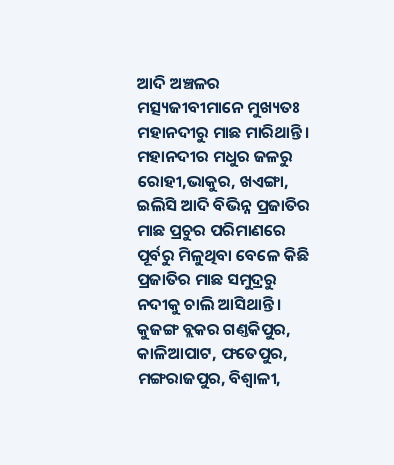ଆଦି ଅଞ୍ଚଳର ମତ୍ସ୍ୟଜୀବୀମାନେ ମୁଖ୍ୟତଃ ମହାନଦୀରୁ ମାଛ ମାରିଥାନ୍ତି।
ମହାନଦୀର ମଧୁର ଜଳରୁ ରୋହୀ,ଭାକୁର, ଖଏଙ୍ଗା, ଇଲିସି ଆଦି ବିଭିନ୍ନ ପ୍ରଜାତିର ମାଛ ପ୍ରଚୁର ପରିମାଣରେ ପୂର୍ବରୁ ମିଳୁଥିବା ବେଳେ କିଛି ପ୍ରଜାତିର ମାଛ ସମୁଦ୍ରରୁ ନଦୀକୁ ଚାଲି ଆସିଥାନ୍ତି। କୁଜଙ୍ଗ ବ୍ଲକର ଗଣ୍ତକିପୁର, କାଳିଆପାଟ, ଫତେପୁର, ମଙ୍ଗରାଜପୁର, ବିଶ୍ବାଳୀ,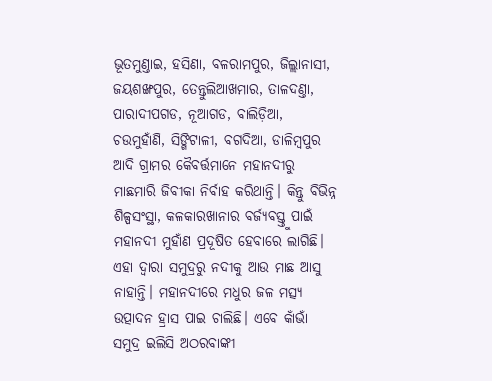ଭୂତମୁଣ୍ତାଇ, ହସିଣା, ବଳରାମପୁର, ଜିଲ୍ଲାନାସୀ, ଜୟଶଙ୍ଖପୁର, ତେନ୍ତୁଲିଆଖମାର, ତାଳଦଣ୍ତା, ପାରାଦୀପଗଡ, ନୂଆଗଡ, ବାଲିଡ଼ିଆ, ଚଉମୁହାଁଣି, ସିଙ୍ଗିଟାଳୀ, ବଗଦିଆ, ଡାଳିମ୍ବପୁର ଆଦି ଗ୍ରାମର କୈବର୍ତ୍ତମାନେ ମହାନଦୀରୁ ମାଛମାରି ଜିବୀକା ନିର୍ବାହ କରିଥାନ୍ତି। କିନ୍ତୁ ବିଭିନ୍ନ ଶିଳ୍ପସଂସ୍ଥା, କଳକାରଖାନାର ବର୍ଜ୍ୟବସ୍ତ୍ତୁ ପାଇଁ ମହାନଦୀ ମୁହାଁଣ ପ୍ରଦୂଷିତ ହେବାରେ ଲାଗିଛି। ଏହା ଦ୍ବାରା ସମୁଦ୍ରରୁ ନଦୀକୁ ଆଉ ମାଛ ଆସୁ ନାହାନ୍ତି। ମହାନଦୀରେ ମଧୁର ଜଳ ମତ୍ସ୍ୟ ଉତ୍ପାଦନ ହ୍ରାସ ପାଇ ଚାଲିଛି। ଏବେ କାଁଭାଁ ସମୁଦ୍ର ଇଲିସି ଅଠରବାଙ୍କୀ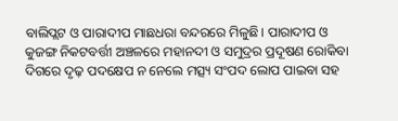ବାଲିପ୍ଲଟ ଓ ପାରାଦୀପ ମାଛଧରା ବନ୍ଦରରେ ମିଳୁଛି। ପାରାଦୀପ ଓ କୁଜଙ୍ଗ ନିକଟବର୍ତ୍ତୀ ଅଞ୍ଚଳରେ ମହାନଦୀ ଓ ସମୁଦ୍ରର ପ୍ରଦୂଷଣ ରୋକିବା ଦିଗରେ ଦୃଢ଼ ପଦକ୍ଷେପ ନ ନେଲେ ମତ୍ସ୍ୟ ସଂପଦ ଲୋପ ପାଇବା ସହ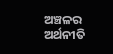ଅଞ୍ଚଳର ଅର୍ଥନୀତି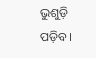ଭୁଶୁଡ଼ି ପଡ଼ିବ।